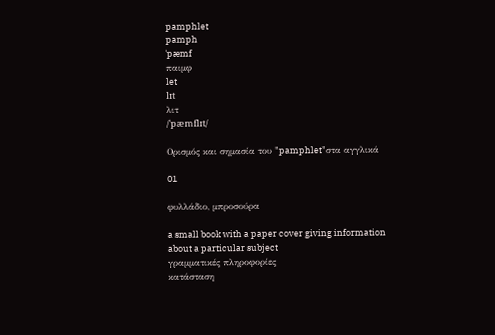pamphlet
pamph
ˈpæmf
παιμφ
let
lɪt
λιτ
/ˈpæmflɪt/

Ορισμός και σημασία του "pamphlet"στα αγγλικά

01

φυλλάδιο, μπροσούρα

a small book with a paper cover giving information about a particular subject
γραμματικές πληροφορίες
κατάσταση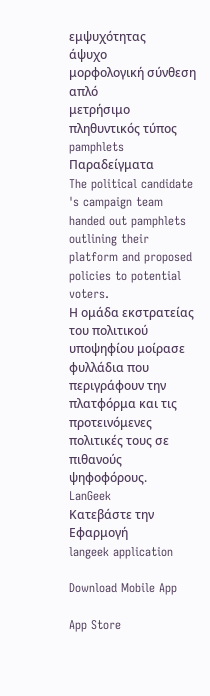εμψυχότητας
άψυχο
μορφολογική σύνθεση
απλό
μετρήσιμο
πληθυντικός τύπος
pamphlets
Παραδείγματα
The political candidate 's campaign team handed out pamphlets outlining their platform and proposed policies to potential voters.
Η ομάδα εκστρατείας του πολιτικού υποψηφίου μοίρασε φυλλάδια που περιγράφουν την πλατφόρμα και τις προτεινόμενες πολιτικές τους σε πιθανούς ψηφοφόρους.
LanGeek
Κατεβάστε την Εφαρμογή
langeek application

Download Mobile App

App Store